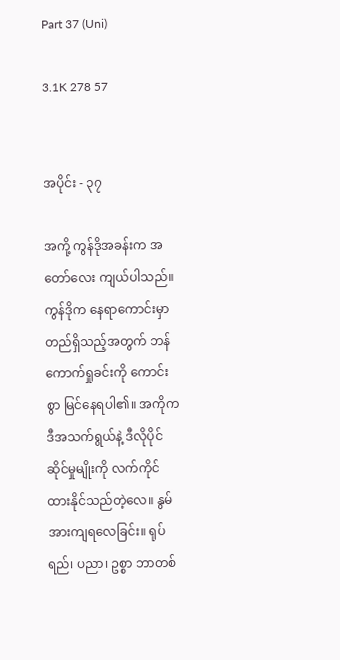Part 37 (Uni)

3.1K 278 57


အပိုင်း - ၃၇

အကို့ ကွန်ဒိုအခန်းက အတော်လေး ကျယ်ပါသည်။ ကွန်ဒိုက နေရာကောင်းမှာတည်ရှိသည့်အတွက် ဘန်ကောက်ရှုခင်းကို ကောင်းစွာ မြင်နေရပါ၏။ အကိုက ဒီအသက်ရွယ်နဲ့ ဒီလိုပိုင်ဆိုင်မှုမျိုးကို လက်ကိုင်ထားနိုင်သည်တဲ့လေ။ နွမ် အားကျရလေခြင်း။ ရုပ်ရည်၊ ပညာ၊ ဥစ္စာ ဘာတစ်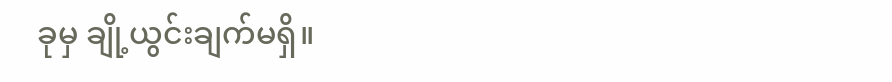ခုမှ ချို့ယွင်းချက်မရှိ။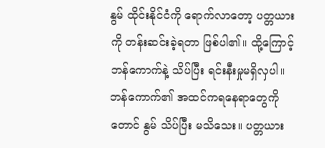နွမ် ထိုင်းနိုင်ငံကို ရောက်လာတော့ ပတ္တယားကို တန်းဆင်းခဲ့ရတာ ဖြစ်ပါ၏။ ထို့ကြောင့် ဘန်ကောက်နဲ့ သိပ်ပြီး ရင်းနီးမှုမရှိလှပါ။ ဘန်ကောက်၏ အထင်ကရနေရာတွေကိုတောင် နွမ် သိပ်ပြီး မသိသေး။ ပတ္တယား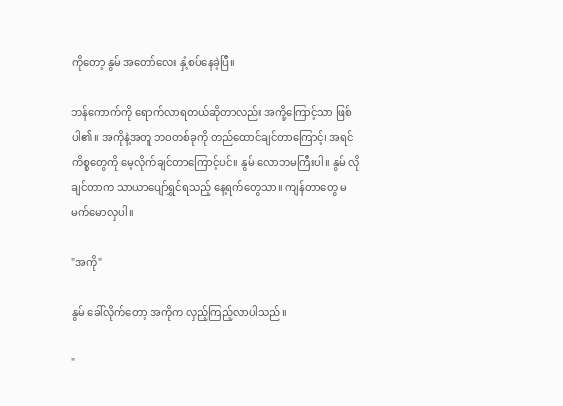ကိုတော့ နွမ် အတော်လေး နှံ့စပ်နေခဲ့ပြီ။

ဘန်ကောက်ကို ရောက်လာရတယ်ဆိုတာလည်း အကို့ကြောင့်သာ ဖြစ်ပါ၏။ အကိုနဲ့အတူ ဘဝတစ်ခုကို တည်ထောင်ချင်တာကြောင့်၊ အရင်ကိစ္စတွေကို မေ့လိုက်ချင်တာကြောင့်ပင်။ နွမ် လောဘမကြီးပါ။ နွမ် လိုချင်တာက သာယာပျော်ရွှင်ရသည့် နေ့ရက်တွေသာ။ ကျန်တာတွေ မမက်မောလှပါ။

"အကို"

နွမ် ခေါ်လိုက်တော့ အကိုက လှည့်ကြည့်လာပါသည်။

"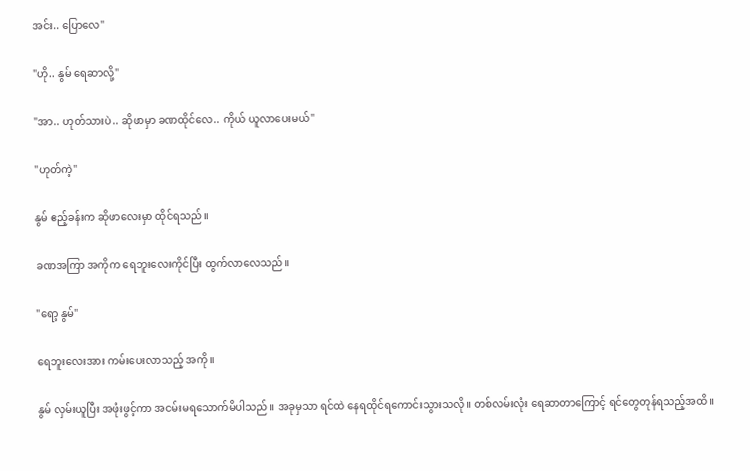အင်း.. ပြောလေ"

"ဟို.. နွမ် ရေဆာလို့"

"အာ.. ဟုတ်သားပဲ.. ဆိုဖာမှာ ခဏထိုင်လေ.. ကိုယ် ယူလာပေးမယ်"

"ဟုတ်ကဲ့"

နွမ် ဧည့်ခန်းက ဆိုဖာလေးမှာ ထိုင်ရသည်။

ခဏအကြာ အကိုက ရေဘူးလေးကိုင်ပြီး ထွက်လာလေသည်။

"ရော့ နွမ်"

ရေဘူးလေးအား ကမ်းပေးလာသည့် အကို။

နွမ် လှမ်းယူပြီး အဖုံးဖွင့်ကာ အငမ်းမရသောက်မိပါသည်။ အခုမှသာ ရင်ထဲ နေရထိုင်ရကောင်းသွားသလို။ တစ်လမ်းလုံး ရေဆာတာကြောင့် ရင်တွေတုန်ရသည့်အထိ။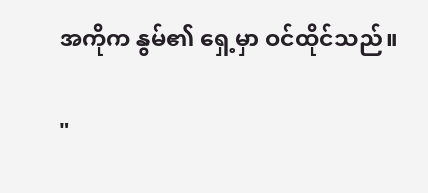အကိုက နွမ်၏ ရှေ့မှာ ဝင်ထိုင်သည်။

"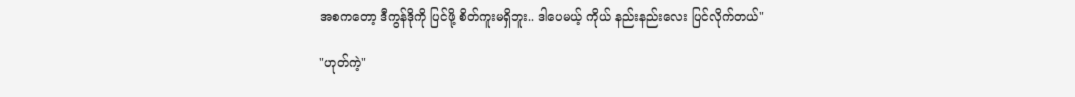အစကတော့ ဒီကွန်ဒိုကို ပြင်ဖို့ စိတ်ကူးမရှိဘူး.. ဒါပေမယ့် ကိုယ် နည်းနည်းလေး ပြင်လိုက်တယ်"

"ဟုတ်ကဲ့"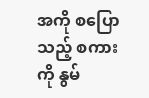အကို စပြောသည့် စကားကို နွမ်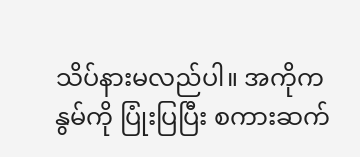သိပ်နားမလည်ပါ။ အကိုက နွမ်ကို ပြုံးပြပြီး စကားဆက်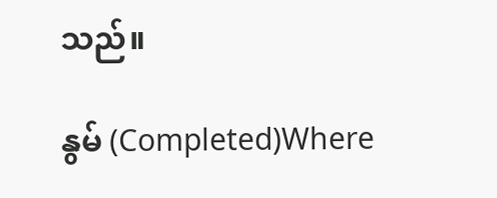သည်။

နွမ် (Completed)Where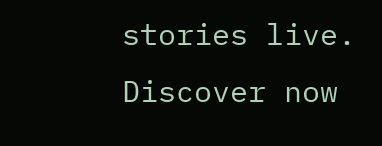stories live. Discover now